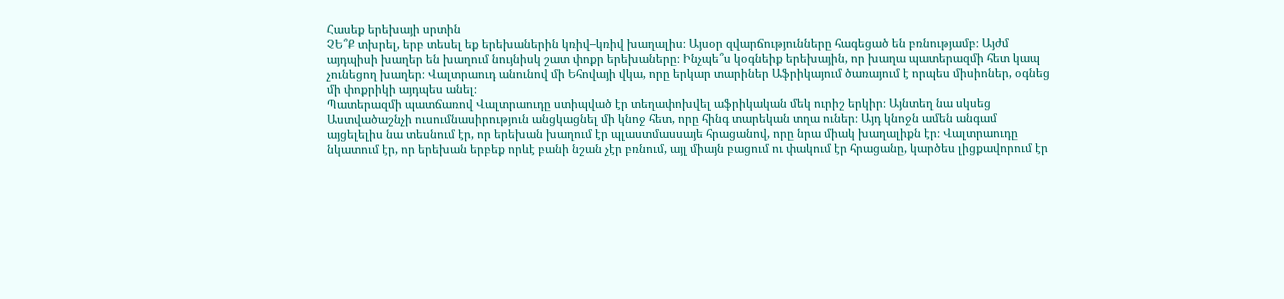Հասեք երեխայի սրտին
ՉԵ՞Ք տխրել, երբ տեսել եք երեխաներին կռիվ–կռիվ խաղալիս։ Այսօր զվարճությունները հագեցած են բռնությամբ։ Այժմ այդպիսի խաղեր են խաղում նույնիսկ շատ փոքր երեխաները։ Ինչպե՞ս կօգնեիք երեխային, որ խաղա պատերազմի հետ կապ չունեցող խաղեր։ Վալտրաուդ անունով մի Եհովայի վկա, որը երկար տարիներ Աֆրիկայում ծառայում է որպես միսիոներ, օգնեց մի փոքրիկի այդպես անել։
Պատերազմի պատճառով Վալտրաուդը ստիպված էր տեղափոխվել աֆրիկական մեկ ուրիշ երկիր։ Այնտեղ նա սկսեց Աստվածաշնչի ուսումնասիրություն անցկացնել մի կնոջ հետ, որը հինգ տարեկան տղա ուներ։ Այդ կնոջն ամեն անգամ այցելելիս նա տեսնում էր, որ երեխան խաղում էր պլաստմասսայե հրացանով, որը նրա միակ խաղալիքն էր։ Վալտրաուդը նկատում էր, որ երեխան երբեք որևէ բանի նշան չէր բռնում, այլ միայն բացում ու փակում էր հրացանը, կարծես լիցքավորում էր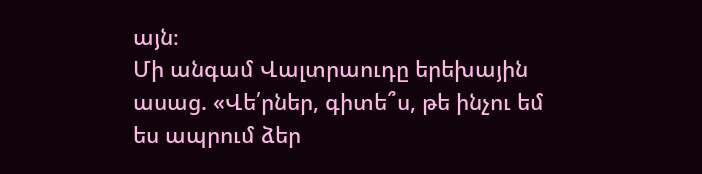այն։
Մի անգամ Վալտրաուդը երեխային ասաց. «Վե՛րներ, գիտե՞ս, թե ինչու եմ ես ապրում ձեր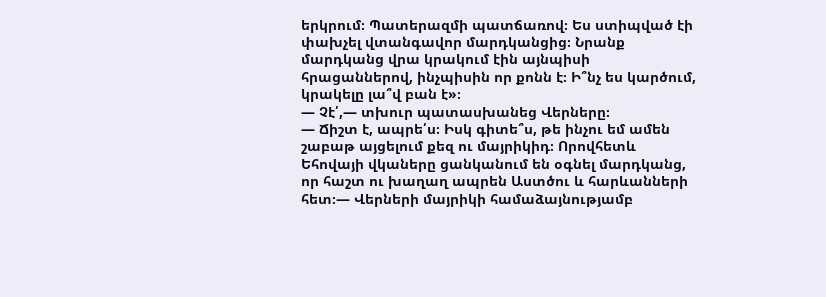երկրում։ Պատերազմի պատճառով։ Ես ստիպված էի փախչել վտանգավոր մարդկանցից։ Նրանք մարդկանց վրա կրակում էին այնպիսի հրացաններով, ինչպիսին որ քոնն է։ Ի՞նչ ես կարծում, կրակելը լա՞վ բան է»։
— Չէ՛,— տխուր պատասխանեց Վերները։
— Ճիշտ է, ապրե՛ս։ Իսկ գիտե՞ս, թե ինչու եմ ամեն շաբաթ այցելում քեզ ու մայրիկիդ։ Որովհետև Եհովայի վկաները ցանկանում են օգնել մարդկանց, որ հաշտ ու խաղաղ ապրեն Աստծու և հարևանների հետ։— Վերների մայրիկի համաձայնությամբ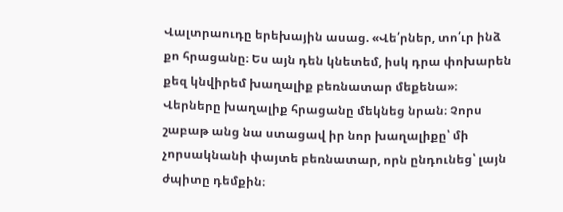Վալտրաուդը երեխային ասաց. «Վե՛րներ, տո՛ւր ինձ քո հրացանը։ Ես այն դեն կնետեմ, իսկ դրա փոխարեն քեզ կնվիրեմ խաղալիք բեռնատար մեքենա»։
Վերները խաղալիք հրացանը մեկնեց նրան։ Չորս շաբաթ անց նա ստացավ իր նոր խաղալիքը՝ մի չորսակնանի փայտե բեռնատար, որն ընդունեց՝ լայն ժպիտը դեմքին։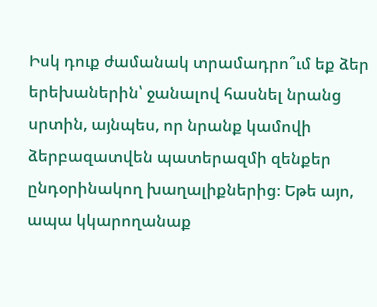Իսկ դուք ժամանակ տրամադրո՞ւմ եք ձեր երեխաներին՝ ջանալով հասնել նրանց սրտին, այնպես, որ նրանք կամովի ձերբազատվեն պատերազմի զենքեր ընդօրինակող խաղալիքներից։ Եթե այո, ապա կկարողանաք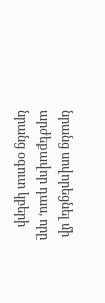նրանց սովորեցնել մի արժեքավոր դաս, որը նրանց օգուտ կբերի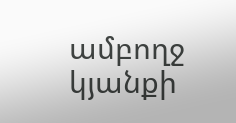ամբողջ կյանքի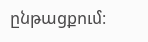ընթացքում։